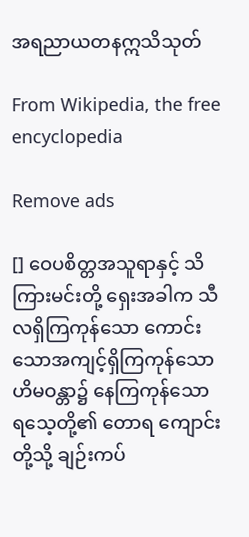အရညာယတနဣသိသုတ်

From Wikipedia, the free encyclopedia

Remove ads

[] ဝေပစိတ္တအသူရာနှင့် သိကြားမင်းတို့ ရှေးအခါက သီလရှိကြကုန်သော ကောင်းသောအကျင့်ရှိကြကုန်သော ဟိမဝန္တာ၌ နေကြကုန်သော ရသေ့တို့၏ တောရ ကျောင်းတို့သို့ ချဉ်းကပ်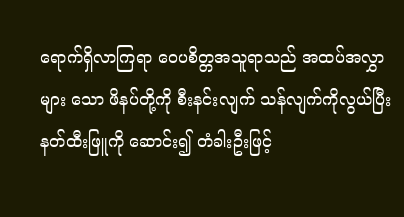ရောက်ရှိလာကြရာ ဝေပစိတ္တအသူရာသည် အထပ်အလွှာများ သော ဖိနပ်တို့ကို စီးနင်းလျက် သန်လျက်ကိုလွယ်ပြီး နတ်ထီးဖြူကို ဆောင်း၍ တံခါးဦးဖြင့်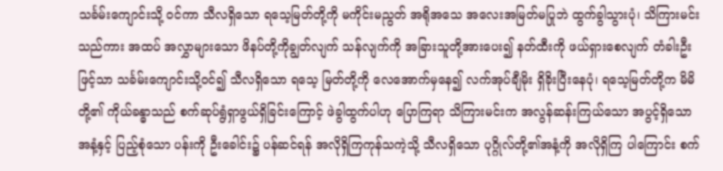သင်္ခမ်းကျောင်းသို့ ဝင်ကာ သီလရှိသော ရသေ့မြတ်တို့ကို မကိုင်းမညွတ် အရိုအသေ အလေးအမြတ်မပြုဘဲ ထွက်ခွါသွားပုံ၊ သိကြားမင်းသည်ကား အထပ် အလွှာများသော ဖိနပ်တို့ကိုချွတ်လျက် သန်လျက်ကို အခြားသူတို့အားပေး၍ နတ်ထီးကို ဖယ်ရှားစေလျက် တံခါးဦးဖြင့်သာ သင်္ခမ်းကျောင်းသို့ဝင်၍ သီလရှိသော ရသေ့ မြတ်တို့ကို လေအောက်မှနေ၍ လက်အုပ်ချီမိုး ရှိခိုးပြီးနေပုံ၊ ရသေ့မြတ်တို့က မိမိတို့၏ ကိုယ်ခန္ဓာသည် စက်ဆုပ်ရွံရှာဖွယ်ရှိခြင်းကြောင့် ဖဲခွါထွက်ပါဟု ပြောကြရာ သိကြားမင်းက အလွန်ဆန်းကြယ်သော အပွင့်ရှိသော အနံ့နှင့် ပြည့်စုံသော ပန်းကို ဦးခေါင်း၌ ပန်ဆင်ရန် အလိုရှိကြကုန်သကဲ့သို့ သီလရှိသော ပုဂ္ဂိုလ်တို့၏အနံ့ကို အလိုရှိကြ ပါကြောင်း စက်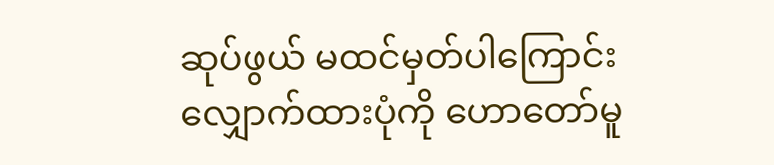ဆုပ်ဖွယ် မထင်မှတ်ပါကြောင်း လျှောက်ထားပုံကို ဟောတော်မူ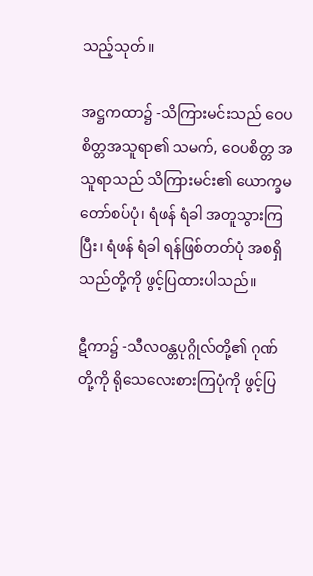သည့်သုတ်။

အဋ္ဌကထာ၌ -သိကြားမင်းသည် ဝေပစိတ္တအသူရာ၏ သမက်, ဝေပစိတ္တ အသူရာသည် သိကြားမင်း၏ ယောက္ခမတော်စပ်ပုံ၊ ရံဖန် ရံခါ အတူသွားကြပြီး၊ ရံဖန် ရံခါ ရန်ဖြစ်တတ်ပုံ အစရှိသည်တို့ကို ဖွင့်ပြထားပါသည်။

ဋီကာ၌ -သီလဝန္တပုဂ္ဂိုလ်တို့၏ ဂုဏ်တို့ကို ရိုသေလေးစားကြပုံကို ဖွင့်ပြ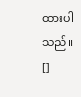ထားပါသည်။ []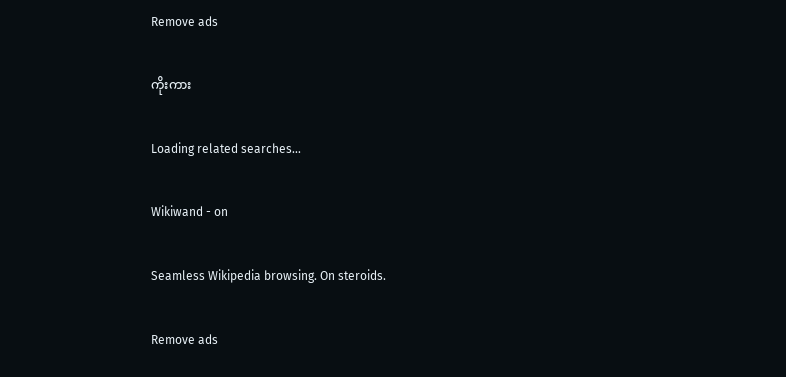Remove ads

ကိုးကား

Loading related searches...

Wikiwand - on

Seamless Wikipedia browsing. On steroids.

Remove ads